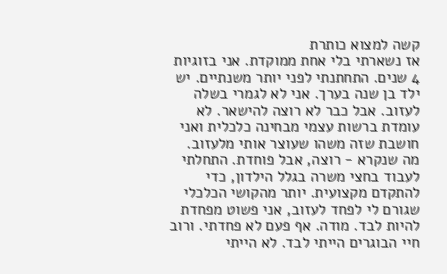קשה למצוא כותרת
אז נשארתי בלי אחת ממוקדת. אני בזוגיות 4 שנים. התחתנתי לפני יותר משנתיים. יש ילד בן שנה בערך. אני לא לגמרי בשלה לעזוב. אבל כבר לא רוצה להישאר. לא עומדת ברשות עצמי מבחינה כלכלית ואני חושבת שזה משהו שעוצר אותי מלעזוב. מה שנקרא - רוצה, אבל פוחדת. התחלתי לעבוד בחצי משרה בגלל הילדון, כדי להתקדם מקצועית. יותר מהקושי הכלכלי שגורם לי לפחד לעזוב, אני פשוט מפחדת להיות לבד. מודה. אף פעם לא פחדתי. ורוב חיי הבוגרים הייתי לבד. לא הייתי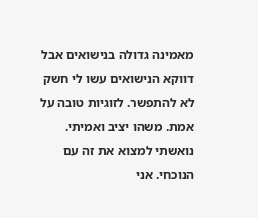מאמינה גדולה בנישואים אבל דווקא הנישואים עשו לי חשק לא להתפשר. לזוגיות טובה על אמת. משהו יציב ואמיתי. נואשתי למצוא את זה עם הנוכחי. אני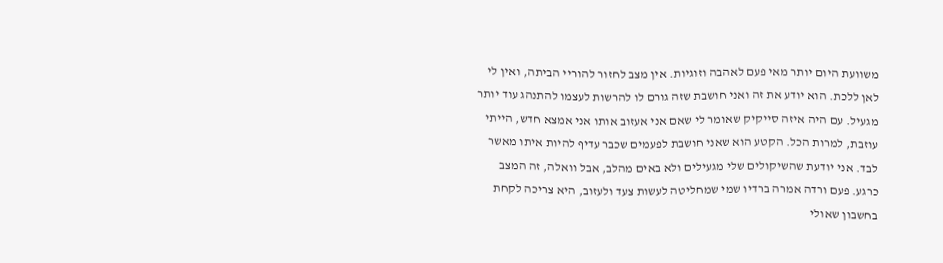משוועת היום יותר מאי פעם לאהבה וזוגיות. אין מצב לחזור להוריי הביתה, ואין לי לאן ללכת. הוא יודע את זה ואני חושבת שזה גורם לו להרשות לעצמו להתנהג עוד יותר מגעיל. עם היה איזה סייקיק שאומר לי שאם אני אעזוב אותו אני אמצא חדש, הייתי עוזבת, למרות הכל. הקטע הוא שאני חושבת לפעמים שכבר עדיף להיות איתו מאשר לבד. אני יודעת שהשיקולים שלי מגעילים ולא באים מהלב, אבל וואלה, זה המצב כרגע. פעם ורדה אמרה ברדיו שמי שמחליטה לעשות צעד ולעזוב, היא צריכה לקחת בחשבון שאולי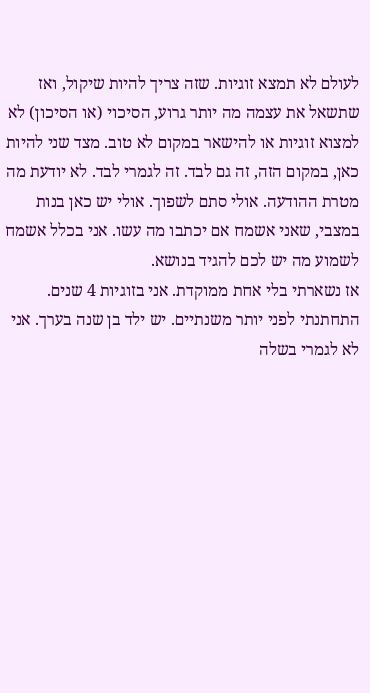לעולם לא תמצא זוגיות. שזה צריך להיות שיקול, ואז שתשאל את עצמה מה יותר גרוע, הסיכוי (או הסיכון) לא למצוא זוגיות או להישאר במקום לא טוב. מצד שני להיות כאן, במקום הזה, זה גם לבד. זה לגמרי לבד. לא יודעת מה מטרת ההודעה. אולי סתם לשפוך. אולי יש כאן בנות במצבי, שאני אשמח אם יכתבו מה עשו. אני בכלל אשמח לשמוע מה יש לכם להגיד בנושא.
אז נשארתי בלי אחת ממוקדת. אני בזוגיות 4 שנים. התחתנתי לפני יותר משנתיים. יש ילד בן שנה בערך. אני לא לגמרי בשלה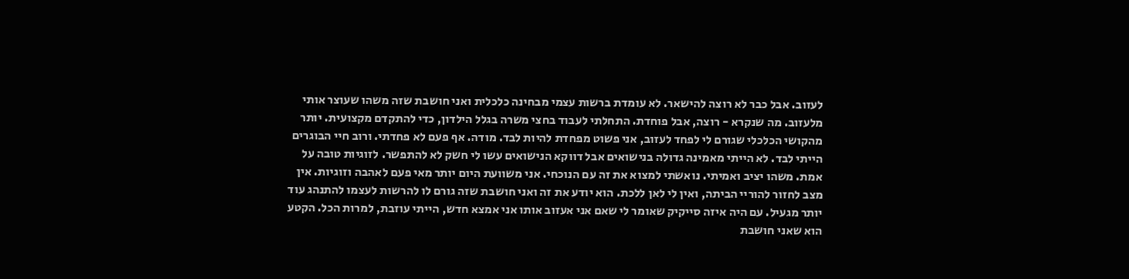לעזוב. אבל כבר לא רוצה להישאר. לא עומדת ברשות עצמי מבחינה כלכלית ואני חושבת שזה משהו שעוצר אותי מלעזוב. מה שנקרא - רוצה, אבל פוחדת. התחלתי לעבוד בחצי משרה בגלל הילדון, כדי להתקדם מקצועית. יותר מהקושי הכלכלי שגורם לי לפחד לעזוב, אני פשוט מפחדת להיות לבד. מודה. אף פעם לא פחדתי. ורוב חיי הבוגרים הייתי לבד. לא הייתי מאמינה גדולה בנישואים אבל דווקא הנישואים עשו לי חשק לא להתפשר. לזוגיות טובה על אמת. משהו יציב ואמיתי. נואשתי למצוא את זה עם הנוכחי. אני משוועת היום יותר מאי פעם לאהבה וזוגיות. אין מצב לחזור להוריי הביתה, ואין לי לאן ללכת. הוא יודע את זה ואני חושבת שזה גורם לו להרשות לעצמו להתנהג עוד יותר מגעיל. עם היה איזה סייקיק שאומר לי שאם אני אעזוב אותו אני אמצא חדש, הייתי עוזבת, למרות הכל. הקטע הוא שאני חושבת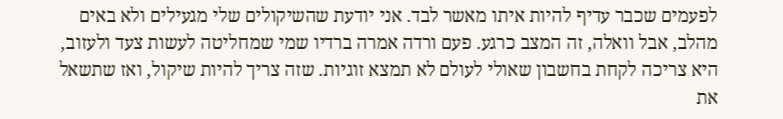לפעמים שכבר עדיף להיות איתו מאשר לבד. אני יודעת שהשיקולים שלי מגעילים ולא באים מהלב, אבל וואלה, זה המצב כרגע. פעם ורדה אמרה ברדיו שמי שמחליטה לעשות צעד ולעזוב, היא צריכה לקחת בחשבון שאולי לעולם לא תמצא זוגיות. שזה צריך להיות שיקול, ואז שתשאל את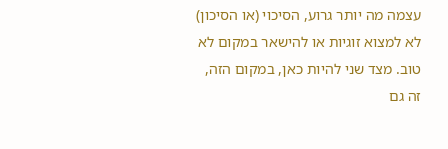עצמה מה יותר גרוע, הסיכוי (או הסיכון) לא למצוא זוגיות או להישאר במקום לא טוב. מצד שני להיות כאן, במקום הזה, זה גם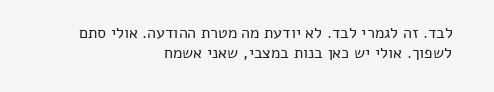לבד. זה לגמרי לבד. לא יודעת מה מטרת ההודעה. אולי סתם לשפוך. אולי יש כאן בנות במצבי, שאני אשמח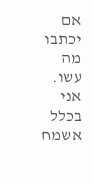אם יכתבו מה עשו. אני בכלל אשמח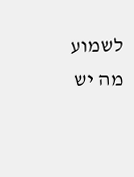לשמוע מה יש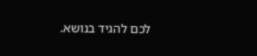לכם להגיד בנושא.